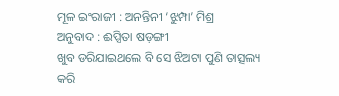ମୂଳ ଇଂରାଜୀ : ଅନନ୍ତିନୀ ‘ଝୁମ୍ପା’ ମିଶ୍ର
ଅନୁବାଦ : ଈପ୍ସିତା ଷଡ଼ଙ୍ଗୀ
ଖୁବ ଡରିଯାଇଥଲେ ବି ସେ ଝିଅଟା ପୁଣି ତାତ୍ସଲ୍ୟ କରି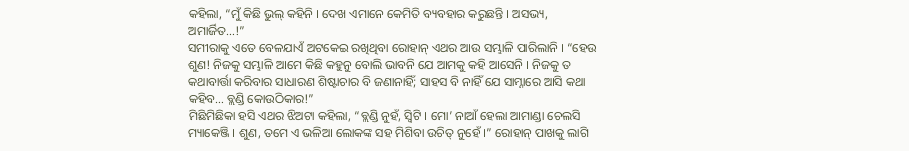କହିଲା, “ମୁଁ କିଛି ଭୁଲ୍ କହିନି । ଦେଖ ଏମାନେ କେମିତି ବ୍ୟବହାର କରୁଛନ୍ତି । ଅସଭ୍ୟ, ଅମାର୍ଜିତ…!”
ସମୀରାକୁ ଏତେ ବେଳଯାଏଁ ଅଟକେଇ ରଖିଥିବା ରୋହାନ୍ ଏଥର ଆଉ ସମ୍ଭାଳି ପାରିଲାନି । “ହେଉ ଶୁଣ! ନିଜକୁ ସମ୍ଭାଳି ଆମେ କିଛି କହୁନୁ ବୋଲି ଭାବନି ଯେ ଆମକୁ କହି ଆସେନି । ନିଜକୁ ତ କଥାବାର୍ତ୍ତା କରିବାର ସାଧାରଣ ଶିଷ୍ଟାଚାର ବି ଜଣାନାହିଁ; ସାହସ ବି ନାହିଁ ଯେ ସାମ୍ନାରେ ଆସି କଥା କହିବ… ବ୍ଲଣ୍ଡି କୋଉଠିକାର!”
ମିଛିମିଛିକା ହସି ଏଥର ଝିଅଟା କହିଲା, “ବ୍ଲଣ୍ଡି ନୁହଁ, ସ୍ୱିଟି । ମୋ’ ନାଆଁ ହେଲା ଆମାଣ୍ଡା ଚେଲସି ମ୍ୟାକେଞ୍ଜି । ଶୁଣ, ତମେ ଏ ଭଳିଆ ଲୋକଙ୍କ ସହ ମିଶିବା ଉଚିତ୍ ନୁହେଁ ।” ରୋହାନ୍ ପାଖକୁ ଲାଗି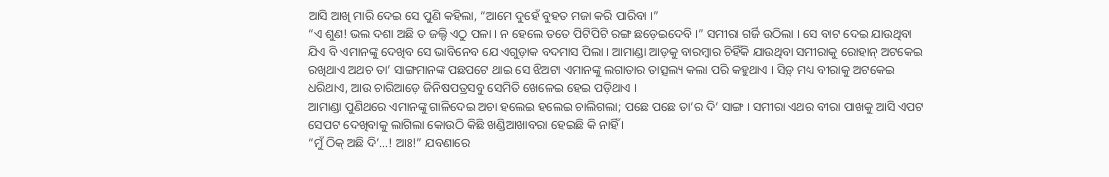ଆସି ଆଖି ମାରି ଦେଇ ସେ ପୁଣି କହିଲା, “ଆମେ ଦୁହେଁ ବୁହତ ମଜା କରି ପାରିବା ।”
“ଏ ଶୁଣ! ଭଲ ଦଶା ଅଛି ତ ଜଲ୍ଦି ଏଠୁ ପଳା । ନ ହେଲେ ତତେ ପିଟିପିଟି ରଙ୍ଗ ଛଡ଼େଇଦେବି ।” ସମୀରା ଗର୍ଜି ଉଠିଲା । ସେ ବାଟ ଦେଇ ଯାଉଥିବା ଯିଏ ବି ଏମାନଙ୍କୁ ଦେଖିବ ସେ ଭାବିନେବ ଯେ ଏଗୁଡ଼ାକ ବଦମାସ ପିଲା । ଆମାଣ୍ଡା ଆଡ଼କୁ ବାରମ୍ବାର ଚିହିଁକି ଯାଉଥିବା ସମୀରାକୁ ରୋହାନ୍ ଅଟକେଇ ରଖିଥାଏ ଅଥଚ ତା’ ସାଙ୍ଗମାନଙ୍କ ପଛପଟେ ଥାଇ ସେ ଝିଅଟା ଏମାନଙ୍କୁ ଲଗାତାର ତାତ୍ସଲ୍ୟ କଲା ପରି କହୁଥାଏ । ସିଡ଼୍ ମଧ୍ୟ ବୀରାକୁ ଅଟକେଇ ଧରିଥାଏ, ଆଉ ଚାରିଆଡ଼େ ଜିନିଷପତ୍ରସବୁ ସେମିତି ଖେଳେଇ ହେଇ ପଡ଼ିଥାଏ ।
ଆମାଣ୍ଡା ପୁଣିଥରେ ଏମାନଙ୍କୁ ଗାଳିଦେଇ ଅଚା ହଲେଇ ହଲେଇ ଚାଲିଗଲା; ପଛେ ପଛେ ତା’ର ଦି’ ସାଙ୍ଗ । ସମୀରା ଏଥର ବୀରା ପାଖକୁ ଆସି ଏପଟ ସେପଟ ଦେଖିବାକୁ ଲାଗିଲା କୋଉଠି କିଛି ଖଣ୍ଡିଆଖାବରା ହେଇଛି କି ନାହିଁ ।
“ମୁଁ ଠିକ୍ ଅଛି ଦି’…! ଆଃ!” ଯବଣାରେ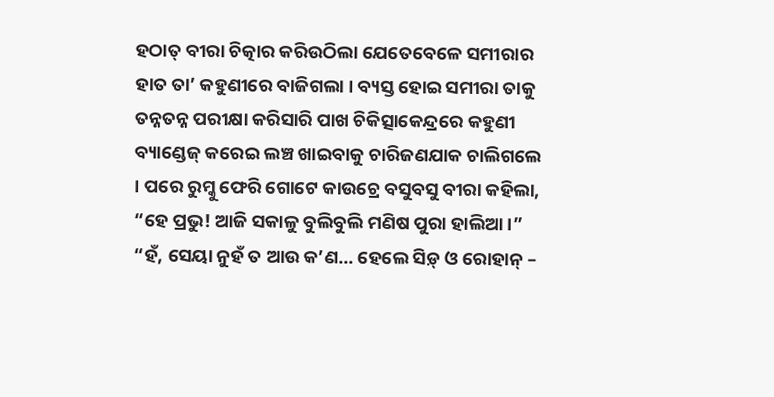ହଠାତ୍ ବୀରା ଚିତ୍କାର କରିଉଠିଲା ଯେତେବେଳେ ସମୀରାର ହାତ ତା’ କହୁଣୀରେ ବାଜିଗଲା । ବ୍ୟସ୍ତ ହୋଇ ସମୀରା ତାକୁ ତନ୍ନତନ୍ନ ପରୀକ୍ଷା କରିସାରି ପାଖ ଚିକିତ୍ସାକେନ୍ଦ୍ରରେ କହୁଣୀ ବ୍ୟାଣ୍ଡେଜ୍ କରେଇ ଲଞ୍ଚ ଖାଇବାକୁ ଚାରିଜଣଯାକ ଚାଲିଗଲେ । ପରେ ରୁମ୍କୁ ଫେରି ଗୋଟେ କାଉଚ୍ରେ ବସୁବସୁ ବୀରା କହିଲା, “ହେ ପ୍ରଭୁ! ଆଜି ସକାଳୁ ବୁଲିବୁଲି ମଣିଷ ପୁରା ହାଲିଆ ।” “ହଁ, ସେୟା ନୁହଁ ତ ଆଉ କ’ଣ… ହେଲେ ସିଡ଼୍ ଓ ରୋହାନ୍ –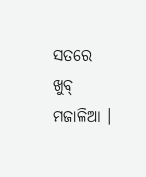ସତରେ ଖୁବ୍ ମଜାଳିଆ ।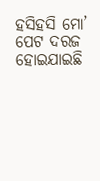ହସିହସି ମୋ’ ପେଟ ଦରଜ ହୋଇଯାଇଛି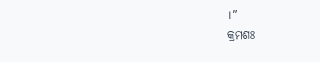।”
କ୍ରମଶଃ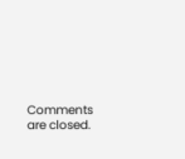Comments are closed.